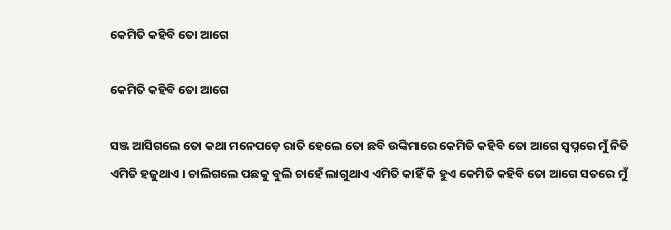କେମିତି କହିବି ତୋ ଆଗେ

କେମିତି କହିବି ତୋ ଆଗେ

ସଞ୍ଜ ଆସିଗଲେ ତୋ କଥା ମନେପଡ଼େ ରାତି ହେଲେ ତୋ ଛବି ଉଙ୍କିମାରେ କେମିତି କହିବି ତୋ ଆଗେ ସ୍ୱପ୍ନରେ ମୁଁ ନିତି ଏମିତି ହଜୁଥାଏ । ଚାଲିଗଲେ ପଛକୁ ବୁଲି ଚାହେଁ ଲାଗୁଥାଏ ଏମିତି କାହିଁ କି ହୁଏ କେମିତି କହିବି ତୋ ଆଗେ ସତରେ ମୁଁ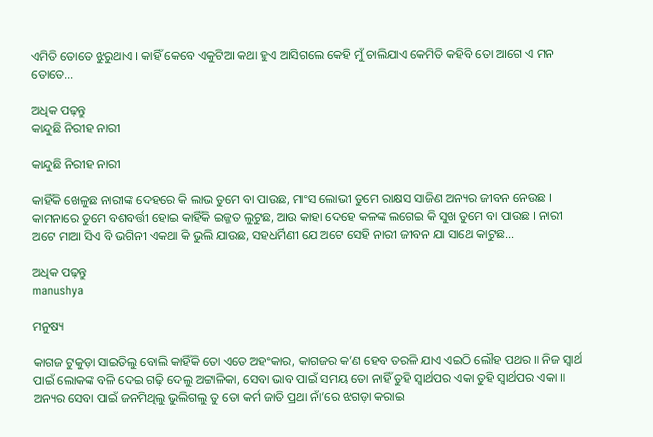ଏମିତି ତୋତେ ଝୁରୁଥାଏ । କାହିଁ କେବେ ଏକୁଟିଆ କଥା ହୁଏ ଆସିଗଲେ କେହି ମୁଁ ଚାଲିଯାଏ କେମିତି କହିବି ତୋ ଆଗେ ଏ ମନ ତୋତେ…

ଅଧିକ ପଢ଼ନ୍ତୁ
କାନ୍ଦୁଛି ନିରୀହ ନାରୀ

କାନ୍ଦୁଛି ନିରୀହ ନାରୀ

କାହିଁକି ଖେଳୁଛ ନାରୀଙ୍କ ଦେହରେ କି ଲାଭ ତୁମେ ବା ପାଉଛ, ମାଂସ ଲୋଭୀ ତୁମେ ରାକ୍ଷସ ସାଜିଣ ଅନ୍ୟର ଜୀବନ ନେଉଛ । କାମନାରେ ତୁମେ ବଶବର୍ତ୍ତୀ ହୋଇ କାହିଁକି ଇଜ୍ଜତ ଲୁଟୁଛ, ଆଉ କାହା ଦେହେ କଳଙ୍କ ଲଗେଇ କି ସୁଖ ତୁମେ ବା ପାଉଛ । ନାରୀ ଅଟେ ମାଆ ସିଏ ବି ଭଗିନୀ ଏକଥା କି ଭୁଲି ଯାଉଛ, ସହଧର୍ମିଣୀ ଯେ ଅଟେ ସେହି ନାରୀ ଜୀବନ ଯା ସାଥେ କାଟୁଛ…

ଅଧିକ ପଢ଼ନ୍ତୁ
manushya

ମନୁଷ୍ୟ

କାଗଜ ଟୁକୁଡ଼ା ସାଇତିଲୁ ବୋଲି କାହିଁକି ତୋ ଏତେ ଅହଂକାର, କାଗଜର କ’ଣ ହେବ ତରଳି ଯାଏ ଏଇଠି ଲୌହ ପଥର ॥ ନିଜ ସ୍ୱାର୍ଥ ପାଇଁ ଲୋକଙ୍କ ବଳି ଦେଇ ଗଢ଼ି ଦେଲୁ ଅଟ୍ଟାଳିକା, ସେବା ଭାବ ପାଇଁ ସମୟ ତୋ ନାହିଁ ତୁହି ସ୍ୱାର୍ଥପର ଏକା ତୁହି ସ୍ୱାର୍ଥପର ଏକା ॥ ଅନ୍ୟର ସେବା ପାଇଁ ଜନମିଥିଲୁ ଭୁଲିଗଲୁ ତୁ ତୋ କର୍ମ ଜାତି ପ୍ରଥା ନାଁ’ରେ ଝଗଡ଼ା କରାଇ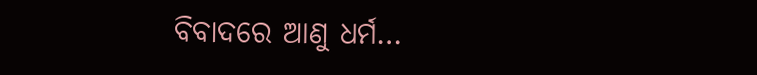ବିବାଦରେ ଆଣୁ ଧର୍ମ…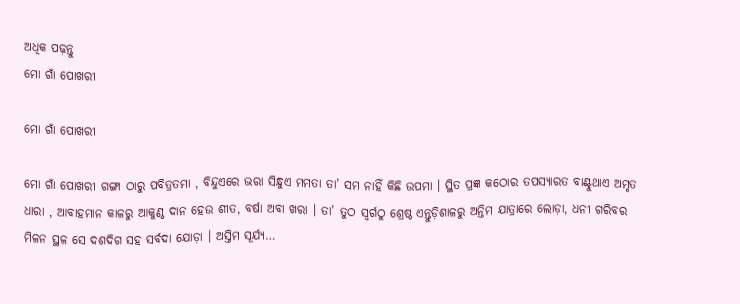ଅଧିକ ପଢ଼ନ୍ତୁ
ମୋ ଗାଁ ପୋଖରୀ

ମୋ ଗାଁ ପୋଖରୀ

ମୋ ଗାଁ ପୋଖରୀ ଗଙ୍ଗା ଠାରୁ ପବିତ୍ରତମା , ବିନ୍ଦୁଏରେ ଭରା ସିନ୍ଧୁଏ ମମତା ତା’ ସମ ନାହିଁ କିଛି ଉପମା । ସ୍ଥିତ ପ୍ରଜ୍ଞ କଠୋର ତପସ୍ୟାରତ ବାଣ୍ଟୁଥାଏ ଅମୃତ ଧାରା , ଆବାହମାନ କାଳରୁ ଆକୁଣ୍ଠ ଦାନ ହେଉ ଶୀତ, ବର୍ଷା ଅବା ଖରା । ତା’ ତୁଠ ସ୍ଵର୍ଗଠୁ ଶ୍ରେଷ୍ଠ ଏନ୍ତୁଡ଼ିଶାଳରୁ ଅନ୍ତିମ ଯାତ୍ରାରେ ଲୋଡ଼ା, ଧନୀ ଗରିବର ମିଳନ ସ୍ଥଳ ସେ ଦଶଦିଗ ସହ ସର୍ବଦା ଯୋଡ଼ା । ଅସ୍ତିମ ସୂର୍ଯ୍ୟ…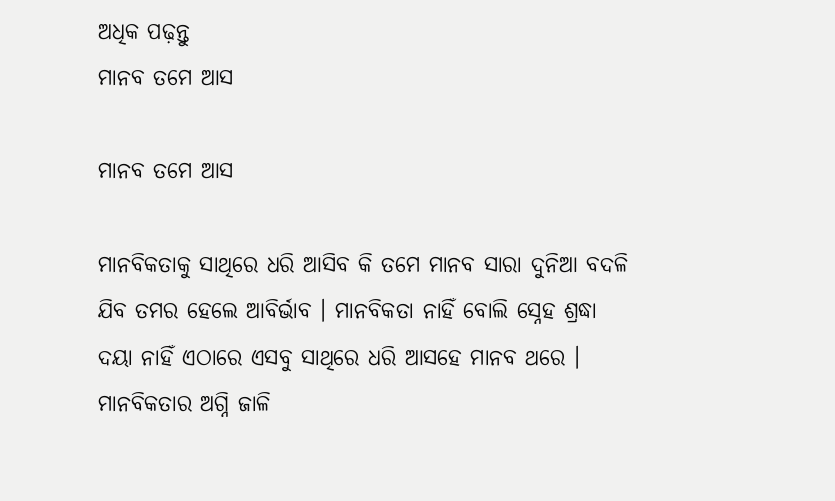ଅଧିକ ପଢ଼ନ୍ତୁ
ମାନବ ତମେ ଆସ

ମାନବ ତମେ ଆସ

ମାନବିକତାକୁ ସାଥିରେ ଧରି ଆସିବ କି ତମେ ମାନବ ସାରା ଦୁନିଆ ବଦଳି ଯିବ ତମର ହେଲେ ଆବିର୍ଭାବ । ମାନବିକତା ନାହିଁ ବୋଲି ସ୍ନେହ ଶ୍ରଦ୍ଧା ଦୟା ନାହିଁ ଏଠାରେ ଏସବୁ ସାଥିରେ ଧରି ଆସ‌ହେ ମାନବ ଥରେ । ମାନବିକତାର ଅଗ୍ନି ଜାଳି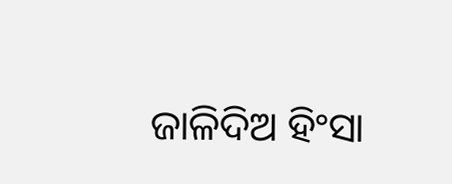ଜାଳିଦିଅ ହିଂସା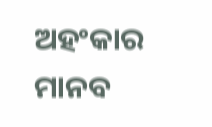ଅହଂକାର ମାନବ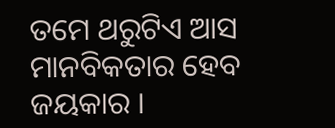ତମେ ଥରୁଟିଏ ଆସ ମାନବିକତାର ହେବ ଜୟକାର ।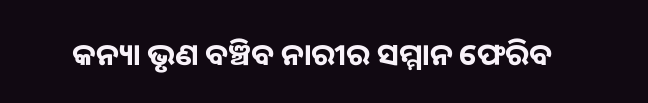କନ୍ୟା ଭୃଣ ବଞ୍ଚିବ ନାରୀର ସମ୍ମାନ ଫେରିବ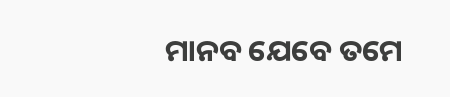ମାନବ ଯେବେ ତମେ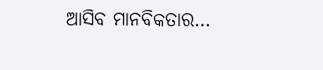ଆସିବ ମାନବିକତାର…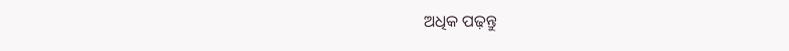ଅଧିକ ପଢ଼ନ୍ତୁ